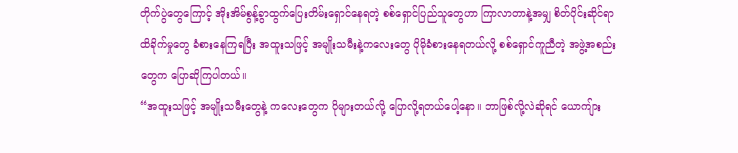တိုက်ပွဲတွေကြောင့် အိုးအိမ်စွန့်ခွာထွက်ပြေးတိမ်းရှောင်နေရတဲ့ စစ်ရှောင်ပြည်သူတွေဟာ ကြာလာတာနဲ့အမျှ စိတ်ပိုင်းဆိုင်ရာ ထိခိုက်မှုတွေ ခံစားနေကြရပြီး အထူးသဖြင့် အမျိုးသမီးနဲ့ကလေးတွေ ပိုမိုခံစားနေရတယ်လို့ စစ်ရှောင်ကူညီတဲ့ အဖွဲ့အစည်းတွေက ပြောဆိုကြပါတယ်။
“အထူးသဖြင့် အမျိုးသမီးတွေနဲ့ ကလေးတွေက ပိုများတယ်လို့ ပြောလို့ရတယ်ပေါ့နော။ ဘာဖြစ်လို့လဲဆိုရင် ယောကျ်ား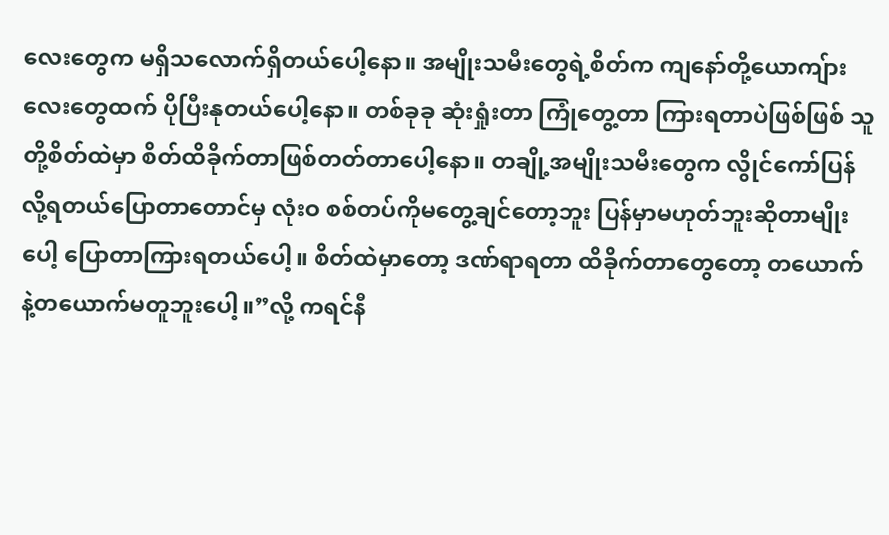လေးတွေက မရှိသလောက်ရှိတယ်ပေါ့နော။ အမျိုးသမီးတွေရဲ့စိတ်က ကျနော်တို့ယောကျ်ားလေးတွေထက် ပိုပြီးနုတယ်ပေါ့နော။ တစ်ခုခု ဆုံးရှုံးတာ ကြုံတွေ့တာ ကြားရတာပဲဖြစ်ဖြစ် သူတို့စိတ်ထဲမှာ စိတ်ထိခိုက်တာဖြစ်တတ်တာပေါ့နော။ တချို့အမျိုးသမီးတွေက လွိုင်ကော်ပြန်လို့ရတယ်ပြောတာတောင်မှ လုံးဝ စစ်တပ်ကိုမတွေ့ချင်တော့ဘူး ပြန်မှာမဟုတ်ဘူးဆိုတာမျိုးပေါ့ ပြောတာကြားရတယ်ပေါ့။ စိတ်ထဲမှာတော့ ဒဏ်ရာရတာ ထိခိုက်တာတွေတော့ တယောက်နဲ့တယောက်မတူဘူးပေါ့။”လို့ ကရင်နီ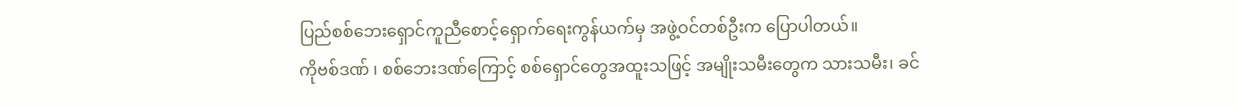ပြည်စစ်ဘေးရှောင်ကူညီစောင့်ရှောက်ရေးကွန်ယက်မှ အဖွဲ့ဝင်တစ်ဦးက ပြောပါတယ်။
ကိုဗစ်ဒဏ် ၊ စစ်ဘေးဒဏ်ကြောင့် စစ်ရှောင်တွေအထူးသဖြင့် အမျိုးသမီးတွေက သားသမီး၊ ခင်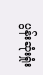ပွန်းဆုံးရှုံး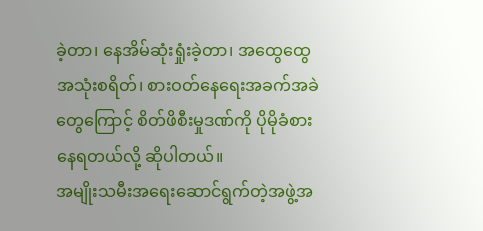ခဲ့တာ၊ နေအိမ်ဆုံးရှုံးခဲ့တာ၊ အထွေထွေအသုံးစရိတ်၊ စားဝတ်နေရေးအခက်အခဲတွေကြောင့် စိတ်ဖိစီးမှုဒဏ်ကို ပိုမိုခံစားနေရတယ်လို့ ဆိုပါတယ်။
အမျိုးသမီးအရေးဆောင်ရွက်တဲ့အဖွဲ့အ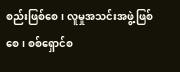စည်းဖြစ်စေ၊ လူမှုအသင်းအဖွဲ့ဖြစ်စေ၊ စစ်ရှောင်စ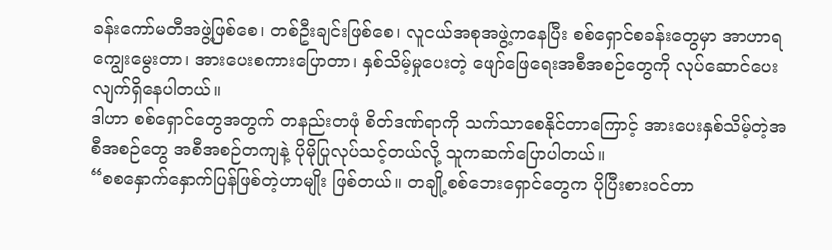ခန်းကော်မတီအဖွဲ့ဖြစ်စေ၊ တစ်ဦးချင်းဖြစ်စေ၊ လူငယ်အစုအဖွဲ့ကနေပြီး စစ်ရှောင်စခန်းတွေမှာ အာဟာရကျွေးမွေးတာ၊ အားပေးစကားပြောတာ၊ နှစ်သိမ့်မှုပေးတဲ့ ဖျော်ဖြေရေးအစီအစဉ်တွေကို လုပ်ဆောင်ပေးလျက်ရှိနေပါတယ်။
ဒါဟာ စစ်ရှောင်တွေအတွက် တနည်းတဖုံ စိတ်ဒဏ်ရာကို သက်သာစေနိုင်တာကြောင့် အားပေးနှစ်သိမ့်တဲ့အစီအစဉ်တွေ အစီအစဉ်တကျနဲ့ ပိုမိုပြုလုပ်သင့်တယ်လို့ သူကဆက်ပြောပါတယ်။
“စစနှောက်နှောက်ပြန်ဖြစ်တဲ့ဟာမျိုး ဖြစ်တယ်။ တချို့စစ်ဘေးရှောင်တွေက ပိုပြီးစားဝင်တာ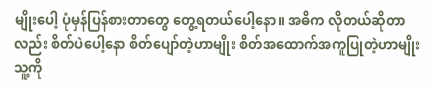မျိုးပေါ့ ပုံမှန်ပြန်စားတာတွေ တွေ့ရတယ်ပေါ့နော။ အဓိက လိုတယ်ဆိုတာလည်း စိတ်ပဲပေါ့နော စိတ်ပျော်တဲ့ဟာမျိုး စိတ်အထောက်အကူပြုတဲ့ဟာမျိုး သူ့ကို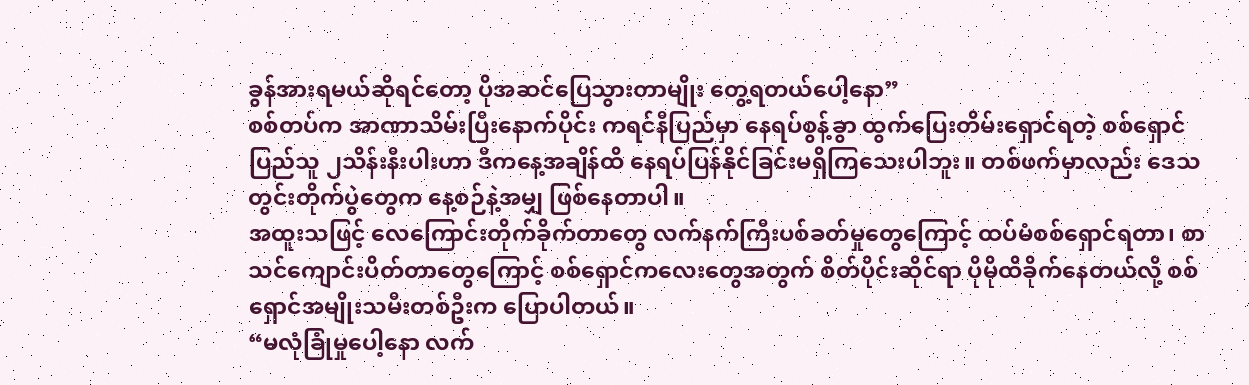ခွန်အားရမယ်ဆိုရင်တော့ ပိုအဆင်ပြေသွားတာမျိုး တွေ့ရတယ်ပေါ့နော”
စစ်တပ်က အာဏာသိမ်းပြီးနောက်ပိုင်း ကရင်နီပြည်မှာ နေရပ်စွန့်ခွာ ထွက်ပြေးတိမ်းရှောင်ရတဲ့ စစ်ရှောင်ပြည်သူ ၂သိန်းနီးပါးဟာ ဒီကနေ့အချိန်ထိ နေရပ်ပြန်နိုင်ခြင်းမရှိကြသေးပါဘူး။ တစ်ဖက်မှာလည်း ဒေသတွင်းတိုက်ပွဲတွေက နေ့စဉ်နဲ့အမျှ ဖြစ်နေတာပါ။
အထူးသဖြင့် လေကြောင်းတိုက်ခိုက်တာတွေ လက်နက်ကြီးပစ်ခတ်မှုတွေကြောင့် ထပ်မံစစ်ရှောင်ရတာ၊ စာသင်ကျောင်းပိတ်တာတွေကြောင့် စစ်ရှောင်ကလေးတွေအတွက် စိတ်ပိုင်းဆိုင်ရာ ပိုမိုထိခိုက်နေတယ်လို့ စစ်ရှောင်အမျိုးသမီးတစ်ဦးက ပြောပါတယ်။
“မလုံခြုံမှုပေါ့နော လက်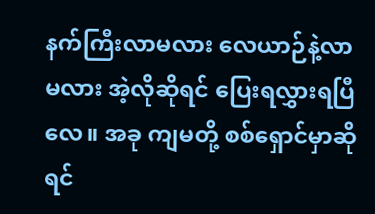နက်ကြီးလာမလား လေယာဉ်နဲ့လာမလား အဲ့လိုဆိုရင် ပြေးရလွှားရပြီလေ။ အခု ကျမတို့ စစ်ရှောင်မှာဆိုရင်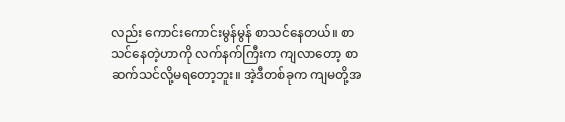လည်း ကောင်းကောင်းမွန်မွန် စာသင်နေတယ်။ စာသင်နေတဲ့ဟာကို လက်နက်ကြီးက ကျလာတော့ စာဆက်သင်လို့မရတော့ဘူး။ အဲ့ဒီတစ်ခုက ကျမတို့အ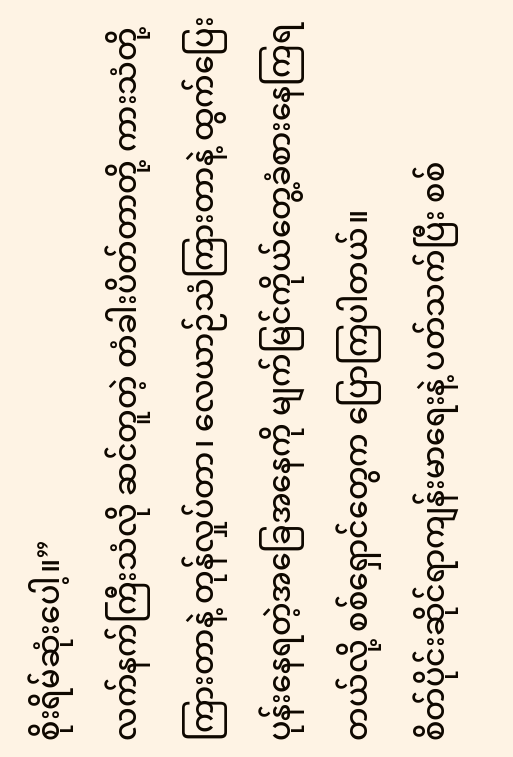စိုးရိမ်ဆုံးပေါ့။”
လက်နက်ကြီးသံလို ဆင်တူတဲ့ တံခါးပိတ်တာတို့ ကားသံတို့ ကြားတာနဲ့ တုန်လှုပ်တာ၊ လေယာဉ်သံကြားတာနဲ့ ထွက်ပြေးပုန်းနေရတဲ့အခြေအနေကို မျက်မြင်ကိုယ်တွေ့ခံစားနေကြရတယ်လို့ စစ်ရှောင်တွေက ပြောကြပါတယ်။
စိတ်ပိုင်းဆိုင်ရာကျန်းမာရေးနဲ့ ပတ်သက်ပြီး စစ်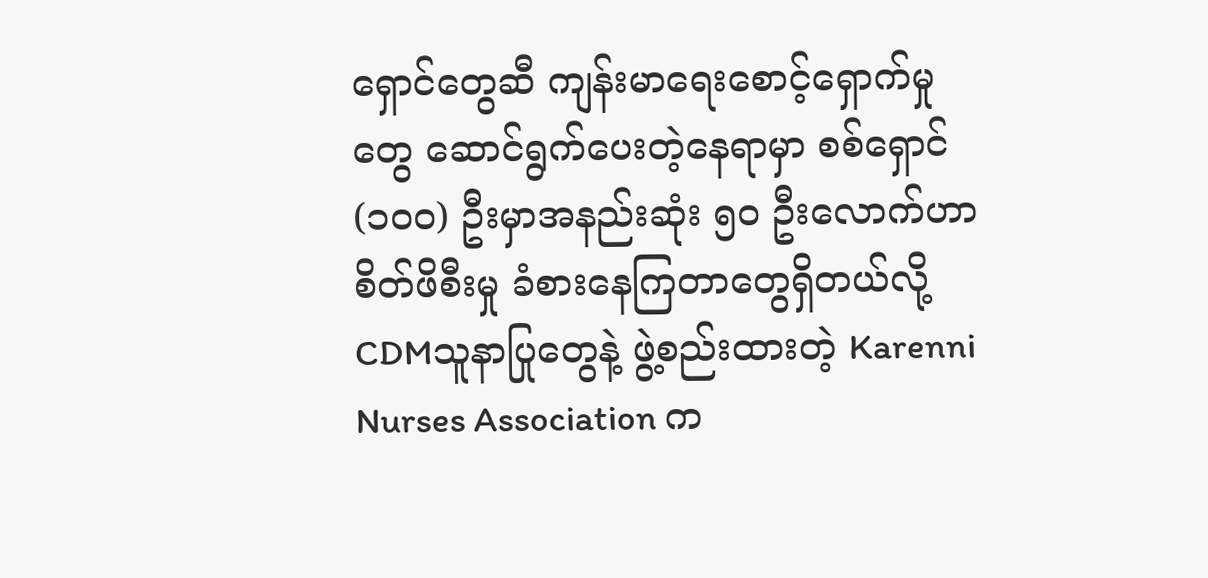ရှောင်တွေဆီ ကျန်းမာရေးစောင့်ရှောက်မှုတွေ ဆောင်ရွက်ပေးတဲ့နေရာမှာ စစ်ရှောင်(၁၀၀) ဦးမှာအနည်းဆုံး ၅၀ ဦးလောက်ဟာ စိတ်ဖိစီးမှု ခံစားနေကြတာတွေရှိတယ်လို့ CDMသူနာပြုတွေနဲ့ ဖွဲ့စည်းထားတဲ့ Karenni Nurses Association က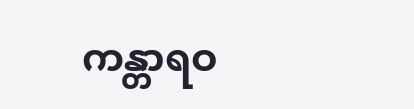ကန္တာရဝ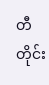တီတိုင်း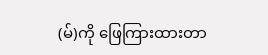(မ်)ကို ဖြေကြားထားတာ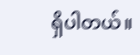ရှိပါတယ်။